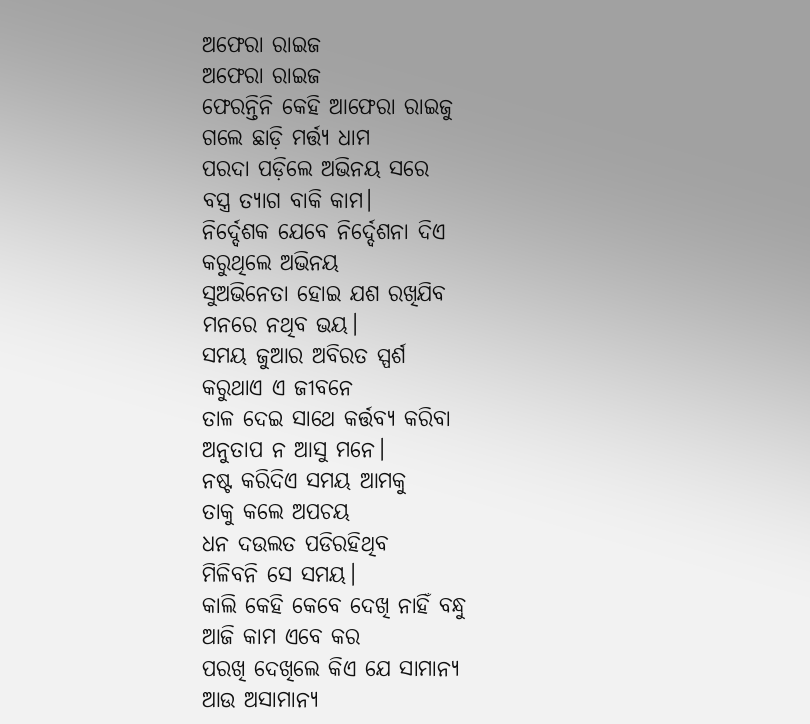ଅଫେରା ରାଇଜ
ଅଫେରା ରାଇଜ
ଫେରନ୍ତିନି କେହି ଆଫେରା ରାଇଜୁ
ଗଲେ ଛାଡ଼ି ମର୍ତ୍ତ୍ୟ ଧାମ
ପରଦା ପଡ଼ିଲେ ଅଭିନୟ ସରେ
ବସ୍ତ୍ର ତ୍ୟାଗ ବାକି କାମ।
ନିର୍ଦ୍ଦେଶକ ଯେବେ ନିର୍ଦ୍ଦେଶନା ଦିଏ
କରୁଥିଲେ ଅଭିନୟ
ସୁଅଭିନେତା ହୋଇ ଯଶ ରଖିଯିବ
ମନରେ ନଥିବ ଭୟ।
ସମୟ ଜୁଆର ଅବିରତ ସ୍ପର୍ଶ
କରୁଥାଏ ଏ ଜୀବନେ
ତାଳ ଦେଇ ସାଥେ କର୍ତ୍ତବ୍ୟ କରିବା
ଅନୁତାପ ନ ଆସୁ ମନେ।
ନଷ୍ଟ କରିଦିଏ ସମୟ ଆମକୁ
ତାକୁ କଲେ ଅପଚୟ
ଧନ ଦଉଲତ ପଡିରହିଥିବ
ମିଳିବନି ସେ ସମୟ।
କାଲି କେହି କେବେ ଦେଖି ନାହିଁ ବନ୍ଧୁ
ଆଜି କାମ ଏବେ କର
ପରଖି ଦେଖିଲେ କିଏ ଯେ ସାମାନ୍ୟ
ଆଉ ଅସାମାନ୍ୟ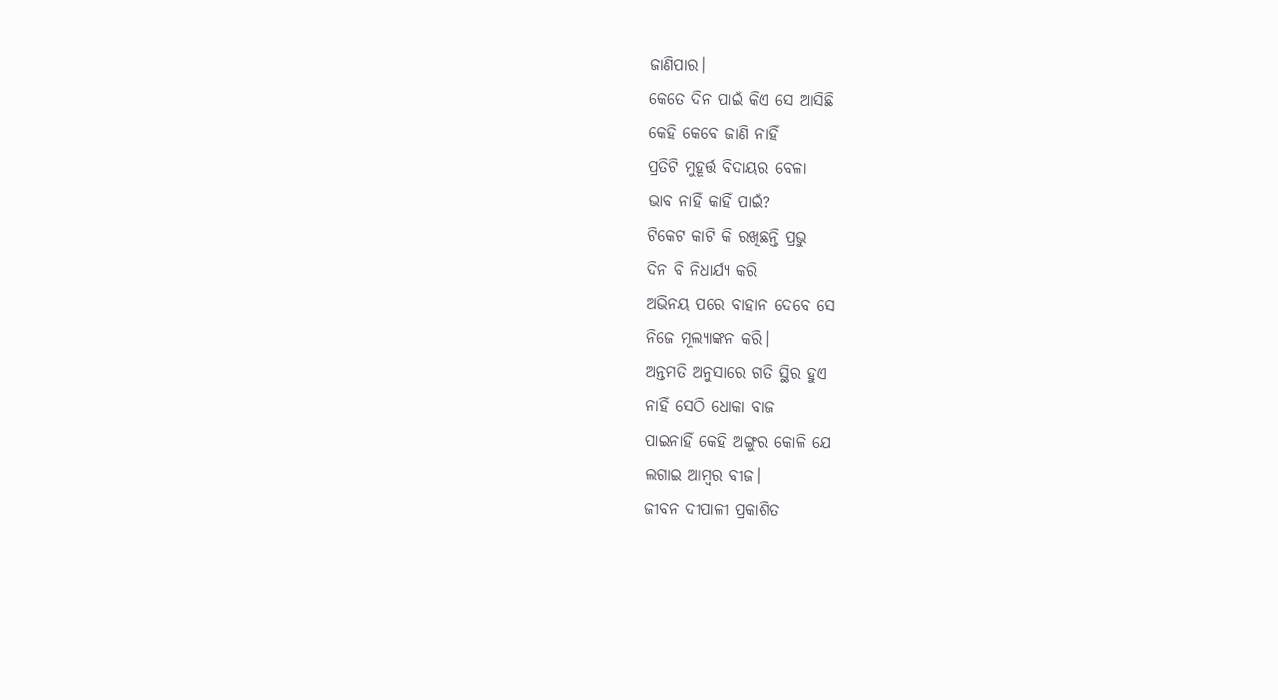ଜାଣିପାର।
କେତେ ଦିନ ପାଇଁ କିଏ ସେ ଆସିଛି
କେହି କେବେ ଜାଣି ନାହିଁ
ପ୍ରତିଟି ମୁହୂର୍ତ୍ତ ବିଦାୟର ବେଳା
ଭାବ ନାହିଁ କାହିଁ ପାଇଁ?
ଟିକେଟ କାଟି କି ରଖିଛନ୍ତି ପ୍ରଭୁ
ଦିନ ବି ନିଧାର୍ଯ୍ୟ କରି
ଅଭିନୟ ପରେ ବାହାନ ଦେବେ ସେ
ନିଜେ ମୂଲ୍ୟାଙ୍କନ କରି।
ଅନ୍ତମତି ଅନୁସାରେ ଗତି ସ୍ଥିର ହୁଏ
ନାହିଁ ସେଠି ଧୋକା ବାଜ
ପାଇନାହିଁ କେହି ଅଙ୍ଗୁର କୋଳି ଯେ
ଲଗାଇ ଆମ୍ବର ବୀଜ।
ଜୀବନ ଦୀପାଳୀ ପ୍ରକାଶିତ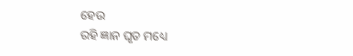ହେଉ
ରହି ଜ୍ଞାନ ଘୃତ ମଧ୍ୟେ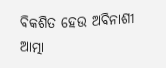ବିକଶିତ ହେଉ ଅବିନାଶୀ ଆତ୍ମା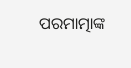ପରମାତ୍ମାଙ୍କ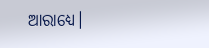ଆରାଧ୍ୟେ।